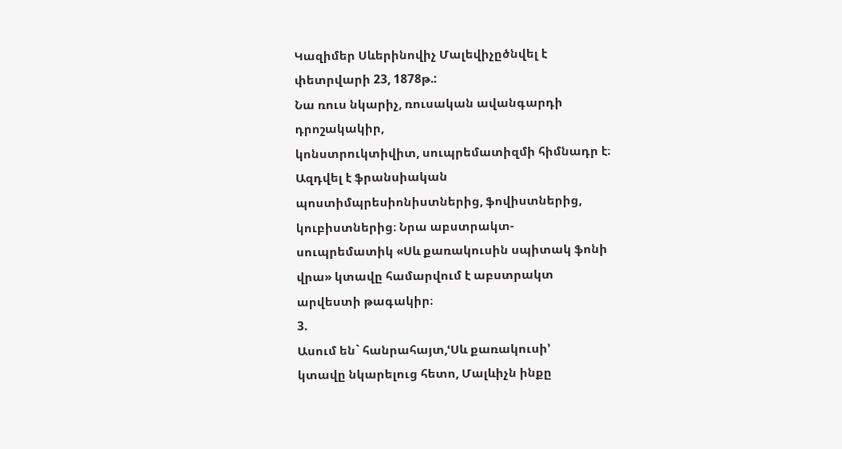Կազիմեր Սևերինովիչ Մալեվիչըծնվել է
փետրվարի 23, 1878թ.:
Նա ռուս նկարիչ, ռուսական ավանգարդի
դրոշակակիր,
կոնստրուկտիվիտ, սուպրեմատիզմի հիմնադր է։
Ազդվել է ֆրանսիական
պոստիմպրեսիոնիստներից, ֆովիստներից,
կուբիստներից։ Նրա աբստրակտ-
սուպրեմատիկ «Սև քառակուսին սպիտակ ֆոնի
վրա» կտավը համարվում է աբստրակտ
արվեստի թագակիր։
3.
Ասում են` հանրահայտ,ՙՍև քառակուսի՚
կտավը նկարելուց հետո, Մալևիչն ինքը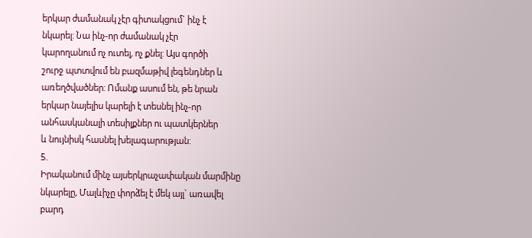երկար ժամանակ չէր գիտակցում` ինչ է
նկարել: Նա ինչ-որ ժամանակ չէր
կարողանում ոչ ուտել, ոչ քնել: Այս գործի
շուրջ պտտվում են բազմաթիվ լեգենդներ և
առեղծվածներ: Ոմանք ասում են, թե նրան
երկար նայելիս կարելի է տեսնել ինչ-որ
անհասկանալի տեսիլքներ ու պատկերներ
և նույնիսկ հասնել խելագարության:
5.
Իրականում մինչ այսերկրաչափական մարմինը
նկարելը, Մալևիչը փորձել է մեկ այլ` առավել
բարդ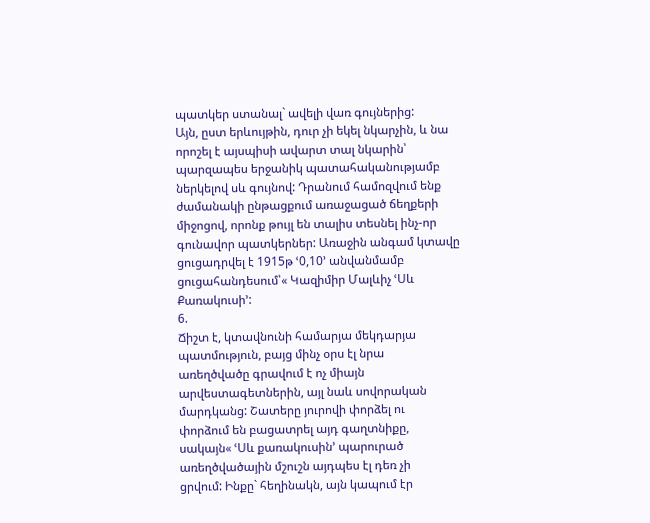պատկեր ստանալ` ավելի վառ գույներից:
Այն, ըստ երևույթին, դուր չի եկել նկարչին, և նա
որոշել է այսպիսի ավարտ տալ նկարին՝
պարզապես երջանիկ պատահականությամբ
ներկելով սև գույնով: Դրանում համոզվում ենք
ժամանակի ընթացքում առաջացած ճեղքերի
միջոցով, որոնք թույլ են տալիս տեսնել ինչ-որ
գունավոր պատկերներ: Առաջին անգամ կտավը
ցուցադրվել է 1915թ ՙ0,10՚ անվանմամբ
ցուցահանդեսում՝« Կազիմիր Մալևիչ ՙՍև
Քառակուսի՚:
6.
Ճիշտ է, կտավնունի համարյա մեկդարյա
պատմություն, բայց մինչ օրս էլ նրա
առեղծվածը գրավում է ոչ միայն
արվեստագետներին, այլ նաև սովորական
մարդկանց: Շատերը յուրովի փորձել ու
փորձում են բացատրել այդ գաղտնիքը,
սակայն« ՙՍև քառակուսին՚ պարուրած
առեղծվածային մշուշն այդպես էլ դեռ չի
ցրվում: Ինքը` հեղինակն, այն կապում էր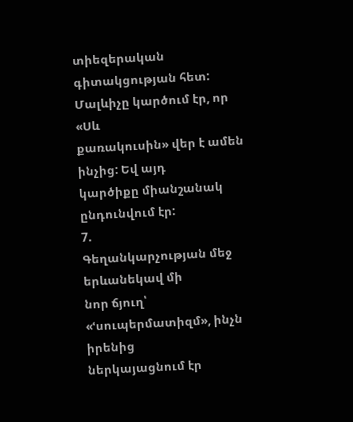տիեզերական գիտակցության հետ:
Մալևիչը կարծում էր, որ «Սև
քառակուսին» վեր է ամեն ինչից: Եվ այդ
կարծիքը միանշանակ ընդունվում էր:
7.
Գեղանկարչության մեջ երևանեկավ մի
նոր ճյուղ՝ «ՙսուպերմատիզմ», ինչն իրենից
ներկայացնում էր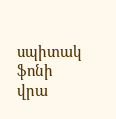սպիտակ ֆոնի վրա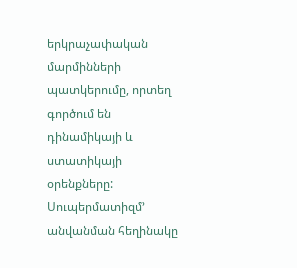երկրաչափական մարմինների
պատկերումը, որտեղ գործում են
դինամիկայի և ստատիկայի օրենքները:
Սուպերմատիզմ՚ անվանման հեղինակը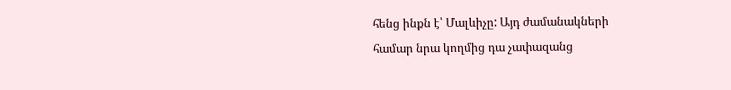հենց ինքն է՝ Մալևիչը: Այդ ժամանակների
համար նրա կողմից դա չափազանց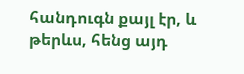հանդուգն քայլ էր, և թերևս, հենց այդ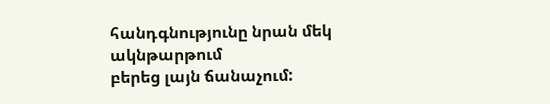հանդգնությունը նրան մեկ ակնթարթում
բերեց լայն ճանաչում: